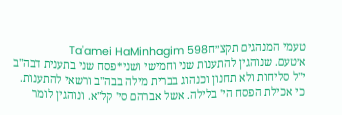טעמי המנהגים תקצ״חTa'amei HaMinhagim 598
א׳טעם. שנוהגין להתענות שני וחמישי ושני*פסח שני בתענית דבה"ב י"ל סליחות ולא תחנון וכנהוג בברית מילה בבה"ב ורשאי להתענות. כי אכילת הפסח הי' בלילה. אשל אברהם סי' קל"א. ונוהגין לומר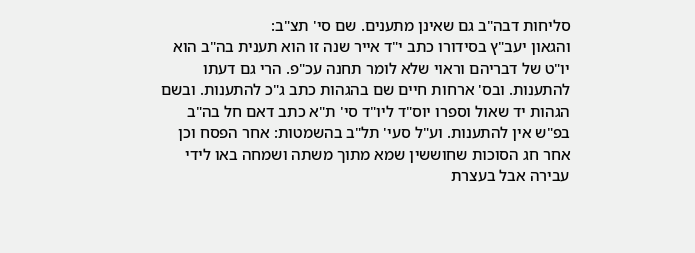סליחות דבה"ב גם שאינן מתענים. שם סי' תצ"ב:
והגאון יעב"ץ בסידורו כתב י"ד אייר שנה זו הוא תענית בה"ב הוא יו"ט של דבריהם וראוי שלא לומר תחנה עכ"פ. הרי גם דעתו להתענות. ובס' ארחות חיים שם בהגהות כתב ג"כ להתענות. ובשם הגהות יד שאול וספרו יוס"ד ליו"ד סי' ת"א כתב דאם חל בה"ב בפ"ש אין להתענות. וע"ל סעי' תל"ב בהשמטות: אחר הפסח וכן אחר חג הסוכות שחוששין שמא מתוך משתה ושמחה באו לידי עבירה אבל בעצרת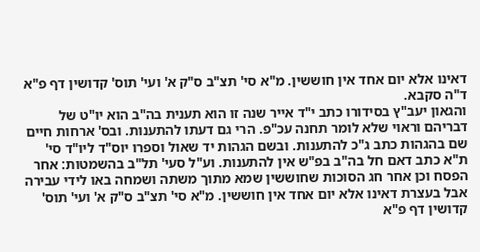דאינו אלא יום אחד אין חוששין. מ"א סי' תצ"ב ס"ק א' ועי' תוס' קדושין דף פ"א ד"ה סקבא.
והגאון יעב"ץ בסידורו כתב י"ד אייר שנה זו הוא תענית בה"ב הוא יו"ט של דבריהם וראוי שלא לומר תחנה עכ"פ. הרי גם דעתו להתענות. ובס' ארחות חיים שם בהגהות כתב ג"כ להתענות. ובשם הגהות יד שאול וספרו יוס"ד ליו"ד סי' ת"א כתב דאם חל בה"ב בפ"ש אין להתענות. וע"ל סעי' תל"ב בהשמטות: אחר הפסח וכן אחר חג הסוכות שחוששין שמא מתוך משתה ושמחה באו לידי עבירה אבל בעצרת דאינו אלא יום אחד אין חוששין. מ"א סי' תצ"ב ס"ק א' ועי' תוס' קדושין דף פ"א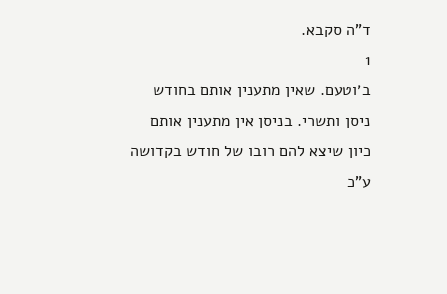ד"ה סקבא.
1
ב׳וטעם. שאין מתענין אותם בחודש ניסן ותשרי. בניסן אין מתענין אותם כיון שיצא להם רובו של חודש בקדושה ע"כ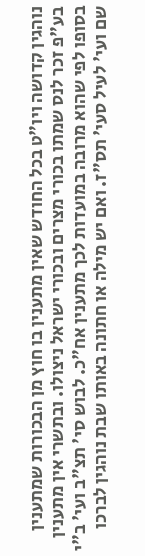נוהגין קדושה ויו"ט בכל החודש שאין מתענין בו חוץ מן הבכורות שמתענין בע"פ זכר לנס שמתו בכורי מצרים ובכורי ישראל ניצולו. ובתשרי אין מתענין בסופו לפי שהוא מרובה במועדות לכך מתענין אח"כ. לבוש סי' תצ"ב ועי' ב"י שם ועי' לעיל סעי' תס"ז. ואם יש מילה או חתונה באותו שבת נוהגין לברכו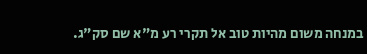במנחה משום מהיות טוב אל תקרי רע מ"א שם סק"ג.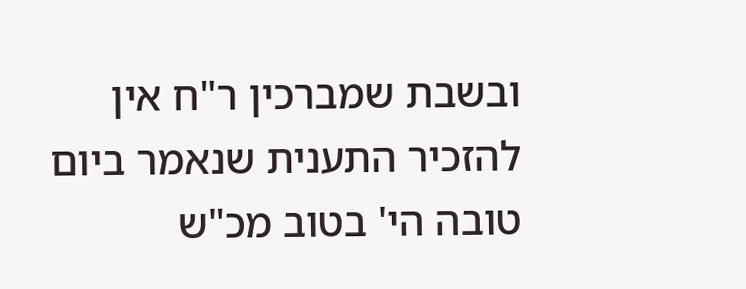ובשבת שמברכין ר"ח אין להזכיר התענית שנאמר ביום טובה הי' בטוב מכ"ש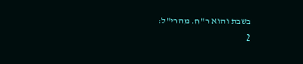בשבת והוא ר"ח. מהרי"ל:
2